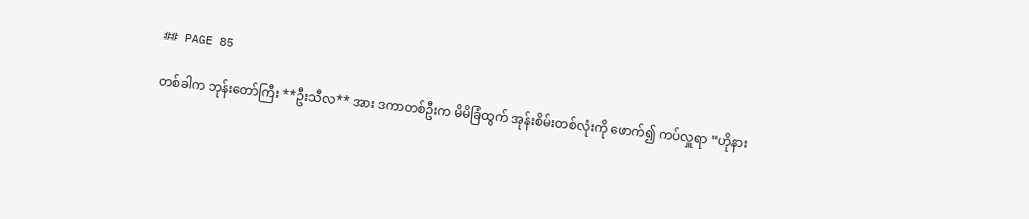## PAGE 85

တစ်ခါက ဘုန်းတော်ကြီး **ဦးသီလ** အား ဒကာတစ်ဦးက မိမိခြံထွက် အုန်းစိမ်းတစ်လုံးကို ဖောက်၍ ကပ်လှူရာ “ဟိုနား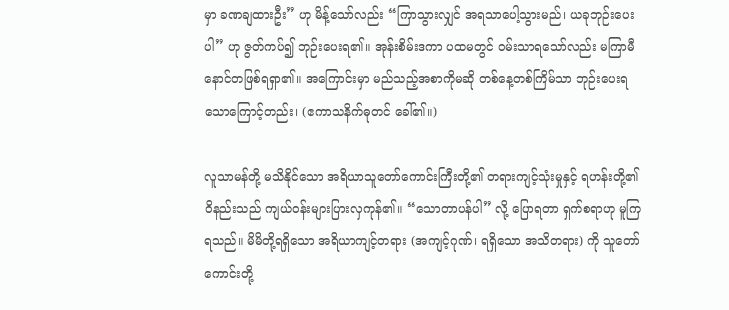မှာ ခဏချထားဦး” ဟု မိန့်သော်လည်း “ကြာသွားလျှင် အရသာပေါ့သွားမည်၊ ယခုဘုဉ်းပေးပါ” ဟု ဇွတ်ကပ်၍ ဘုဉ်းပေးရ၏။ အုန်းစိမ်းဒကာ ပထမတွင် ဝမ်းသာရသော်လည်း မကြာမီ နောင်တဖြစ်ရရှာ၏။ အကြောင်းမှာ မည်သည့်အစာကိုမဆို တစ်နေ့တစ်ကြိမ်သာ ဘုဉ်းပေးရသောကြောင့်တည်း၊ (ဧကာသနိက်ဓုတင် ခေါ်၏။)

လူသာမန်တို့ မသိနိုင်သော အရိယာသူတော်ကောင်းကြီးတို့၏ တရားကျင့်သုံးမှုနှင့် ရဟန်းတို့၏ ဝိနည်းသည် ကျယ်ဝန်းများပြားလှကုန်၏။ “သောတာပန်ပါ” လို့ ပြောရတာ ရှက်စရာဟု မူကြရသည်။ မိမိတို့ရရှိသော အရိယာကျင့်တရား (အကျင့်ဂုဏ်၊ ရရှိသော အသိတရား) ကို သူတော်ကောင်းတို့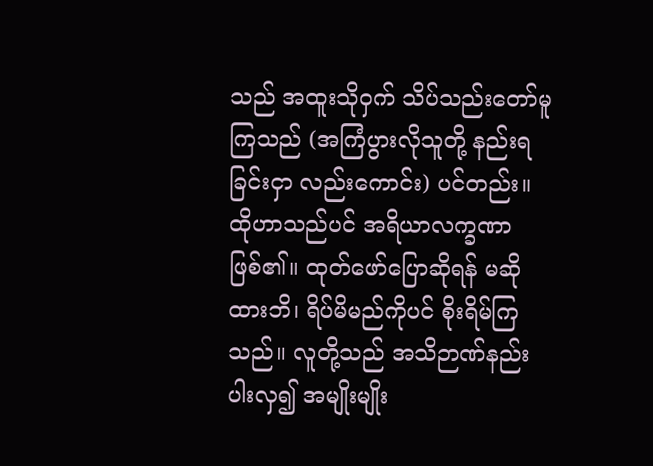သည် အထူးသိုဝှက် သိပ်သည်းတော်မူကြသည် (အကြံပွားလိုသူတို့ နည်းရခြင်းငှာ လည်းကောင်း) ပင်တည်း။ ထိုဟာသည်ပင် အရိယာလက္ခဏာဖြစ်၏။ ထုတ်ဖော်ပြောဆိုရန် မဆိုထားဘိ၊ ရိပ်မိမည်ကိုပင် စိုးရိမ်ကြသည်။ လူတို့သည် အသိဉာဏ်နည်းပါးလှ၍ အမျိုးမျိုး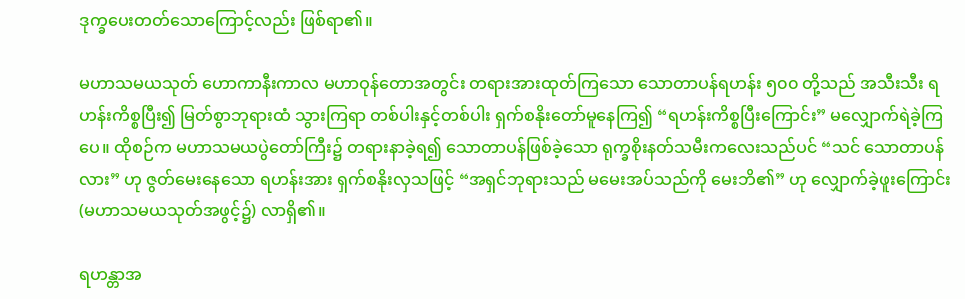ဒုက္ခပေးတတ်သောကြောင့်လည်း ဖြစ်ရာ၏။

မဟာသမယသုတ် ဟောကာနီးကာလ မဟာဝုန်တောအတွင်း တရားအားထုတ်ကြသော သောတာပန်ရဟန်း ၅၀၀ တို့သည် အသီးသီး ရဟန်းကိစ္စပြီး၍ မြတ်စွာဘုရားထံ သွားကြရာ တစ်ပါးနှင့်တစ်ပါး ရှက်စနိုးတော်မူနေကြ၍ “ရဟန်းကိစ္စပြီးကြောင်း” မလျှောက်ရဲခဲ့ကြပေ။ ထိုစဉ်က မဟာသမယပွဲတော်ကြီး၌ တရားနာခဲ့ရ၍ သောတာပန်ဖြစ်ခဲ့သော ရုက္ခစိုးနတ်သမီးကလေးသည်ပင် “သင် သောတာပန်လား” ဟု ဇွတ်မေးနေသော ရဟန်းအား ရှက်စနိုးလှသဖြင့် “အရှင်ဘုရားသည် မမေးအပ်သည်ကို မေးဘိ၏” ဟု လျှောက်ခဲ့ဖူးကြောင်း (မဟာသမယသုတ်အဖွင့်၌) လာရှိ၏။

ရဟန္တာအ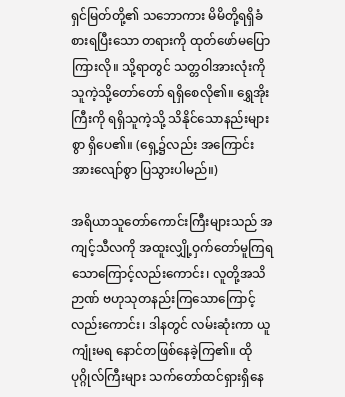ရှင်မြတ်တို့၏ သဘောကား မိမိတို့ရရှိခံစားရပြီးသော တရားကို ထုတ်ဖော်မပြောကြားလို။ သို့ရာတွင် သတ္တဝါအားလုံးကို သူကဲ့သို့တော်တော် ရရှိစေလို၏။ ရွှေအိုးကြီးကို ရရှိသူကဲ့သို့ သိနိုင်သောနည်းများစွာ ရှိပေ၏။ (ရှေ့၌လည်း အကြောင်းအားလျော်စွာ ပြသွားပါမည်။)

အရိယာသူတော်ကောင်းကြီးများသည် အကျင့်သီလကို အထူးလျှို့ဝှက်တော်မူကြရသောကြောင့်လည်းကောင်း၊ လူတို့အသိဉာဏ် ဗဟုသုတနည်းကြသောကြောင့်လည်းကောင်း၊ ဒါနတွင် လမ်းဆုံးကာ ယူကျုံးမရ နောင်တဖြစ်နေခဲ့ကြ၏။ ထိုပုဂ္ဂိုလ်ကြီးများ သက်တော်ထင်ရှားရှိနေ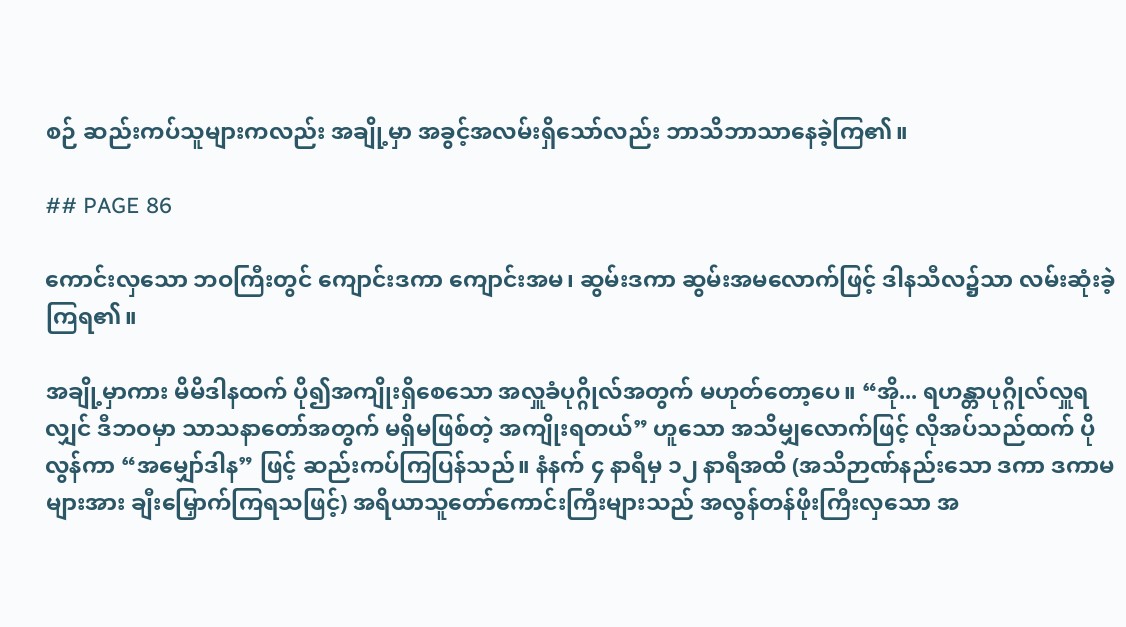စဉ် ဆည်းကပ်သူများကလည်း အချို့မှာ အခွင့်အလမ်းရှိသော်လည်း ဘာသိဘာသာနေခဲ့ကြ၏။

## PAGE 86

ကောင်းလှသော ဘဝကြီးတွင် ကျောင်းဒကာ ကျောင်းအမ၊ ဆွမ်းဒကာ ဆွမ်းအမလောက်ဖြင့် ဒါနသီလ၌သာ လမ်းဆုံးခဲ့ကြရ၏။

အချို့မှာကား မိမိဒါနထက် ပို၍အကျိုးရှိစေသော အလှူခံပုဂ္ဂိုလ်အတွက် မဟုတ်တော့ပေ။ “အို... ရဟန္တာပုဂ္ဂိုလ်လှူရလျှင် ဒီဘဝမှာ သာသနာတော်အတွက် မရှိမဖြစ်တဲ့ အကျိုးရတယ်” ဟူသော အသိမျှလောက်ဖြင့် လိုအပ်သည်ထက် ပိုလွန်ကာ “အမျှော်ဒါန” ဖြင့် ဆည်းကပ်ကြပြန်သည်။ နံနက် ၄ နာရီမှ ၁၂ နာရီအထိ (အသိဉာဏ်နည်းသော ဒကာ ဒကာမများအား ချီးမြှောက်ကြရသဖြင့်) အရိယာသူတော်ကောင်းကြီးများသည် အလွန်တန်ဖိုးကြီးလှသော အ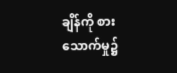ချိန်ကို စားသောက်မှု၌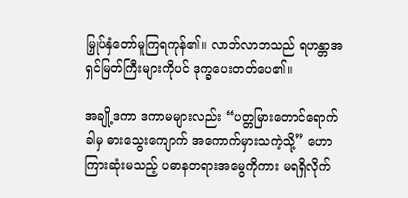မြှုပ်နှံတော်မူကြရကုန်၏။ လာဘ်လာဘသည် ရဟန္တာအရှင်မြတ်ကြီးများကိုပင် ဒုက္ခပေးတတ်ပေ၏။

အချို့ဒကာ ဒကာမများလည်း “ပတ္တမြားတောင်ရောက်ခါမှ ဓားသွေးကျောက် အကောက်မှားသကဲ့သို့” ဟောကြားဆုံးမသည့် ပဓာနတရားအမွေကိုကား မရရှိလိုက်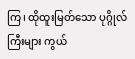ကြ၊ ထိုထူးမြတ်သော ပုဂ္ဂိုလ်ကြီးများ ကွယ်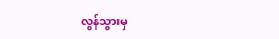လွန်သွားမှ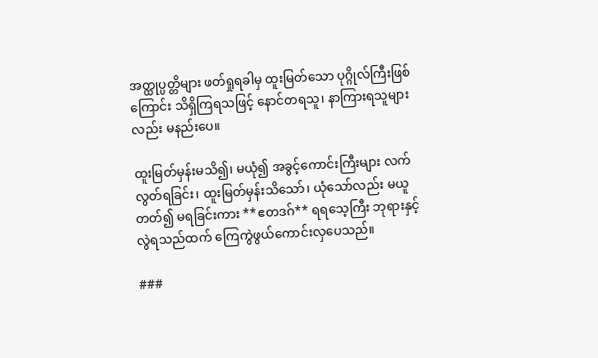အတ္ထုပ္ပတ္တိများ ဖတ်ရှုရခါမှ ထူးမြတ်သော ပုဂ္ဂိုလ်ကြီးဖြစ်ကြောင်း သိရှိကြရသဖြင့် နောင်တရသူ၊ နာကြားရသူများလည်း မနည်းပေ။

ထူးမြတ်မှန်းမသိ၍၊ မယုံ၍ အခွင့်ကောင်းကြီးများ လက်လွတ်ရခြင်း၊ ထူးမြတ်မှန်းသိသော်၊ ယုံသော်လည်း မယူတတ်၍ မရခြင်းကား **ဧတဒဂ်** ရရသေ့ကြီး ဘုရားနှင့်လွဲရသည်ထက် ကြေကွဲဖွယ်ကောင်းလှပေသည်။

###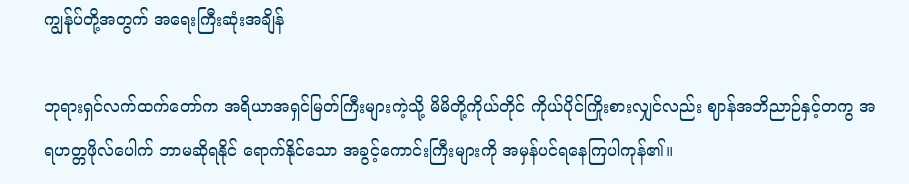ကျွန်ုပ်တို့အတွက် အရေးကြီးဆုံးအချိန်

ဘုရားရှင်လက်ထက်တော်က အရိယာအရှင်မြတ်ကြီးများကဲ့သို့ မိမိတို့ကိုယ်တိုင် ကိုယ်ပိုင်ကြိုးစားလျှင်လည်း ဈာန်အဘိညာဉ်နှင့်တကွ အရဟတ္တဖိုလ်ပေါက် ဘာမဆိုရနိုင် ရောက်နိုင်သော အခွင့်ကောင်းကြီးများကို အမှန်ပင်ရနေကြပါကုန်၏။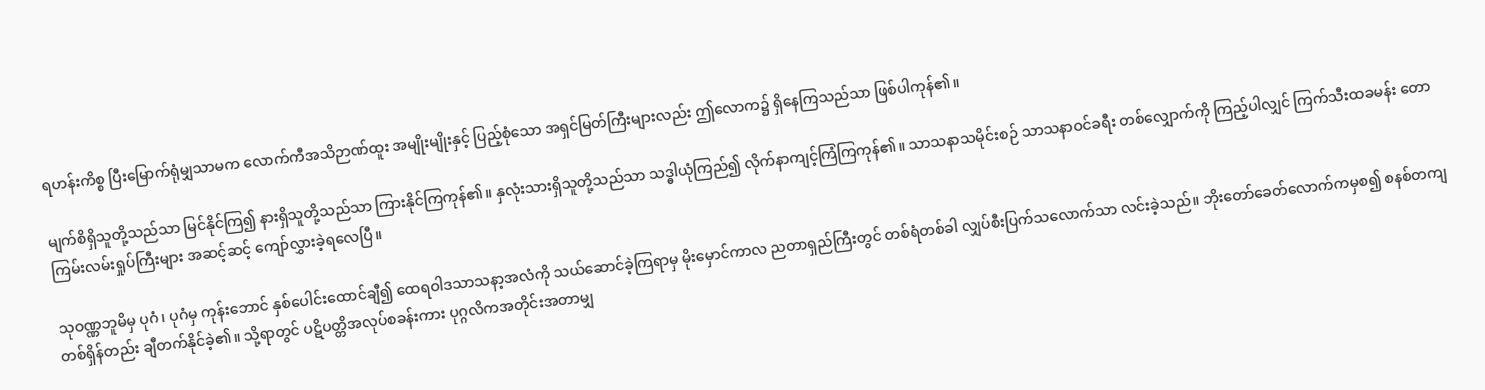ရဟန်းကိစ္စ ပြီးမြောက်ရုံမျှသာမက လောက်ကီအသိဉာဏ်ထူး အမျိုးမျိုးနှင့် ပြည့်စုံသော အရှင်မြတ်ကြီးများလည်း ဤလောက၌ ရှိနေကြသည်သာ ဖြစ်ပါကုန်၏။

မျက်စိရှိသူတို့သည်သာ မြင်နိုင်ကြ၍ နားရှိသူတို့သည်သာ ကြားနိုင်ကြကုန်၏။ နှလုံးသားရှိသူတို့သည်သာ သဒ္ဓါယုံကြည်၍ လိုက်နာကျင့်ကြံကြကုန်၏။ သာသနာသမိုင်းစဉ် သာသနာဝင်ခရီး တစ်လျှောက်ကို ကြည့်ပါလျှင် ကြက်သီးထခမန်း တောကြမ်းလမ်းရှုပ်ကြီးများ အဆင့်ဆင့် ကျော်လွှားခဲ့ရလေပြီ။

သုဝဏ္ဏဘူမိမှ ပုဂံ၊ ပုဂံမှ ကုန်းဘောင် နှစ်ပေါင်းထောင်ချီ၍ ထေရဝါဒသာသနာ့အလံကို သယ်ဆောင်ခဲ့ကြရာမှ မိုးမှောင်ကာလ ညတာရှည်ကြီးတွင် တစ်ရံတစ်ခါ လျှပ်စီးပြက်သလောက်သာ လင်းခဲ့သည်။ ဘိုးတော်ခေတ်လောက်ကမှစ၍ စနစ်တကျ တစ်ရှိန်တည်း ချီတက်နိုင်ခဲ့၏။ သို့ရာတွင် ပဋိပတ္တိအလုပ်စခန်းကား ပုဂ္ဂလိကအတိုင်းအတာမျှ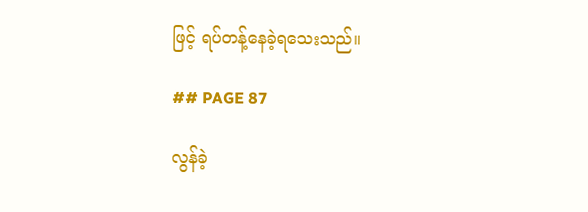ဖြင့် ရပ်တန့်နေခဲ့ရသေးသည်။

## PAGE 87

လွန်ခဲ့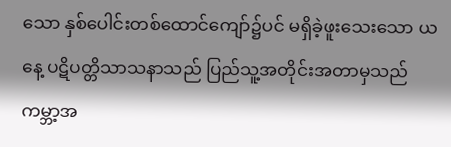သော နှစ်ပေါင်းတစ်ထောင်ကျော်၌ပင် မရှိခဲ့ဖူးသေးသော ယနေ့ ပဋိပတ္တိသာသနာသည် ပြည်သူ့အတိုင်းအတာမှသည် ကမ္ဘာ့အ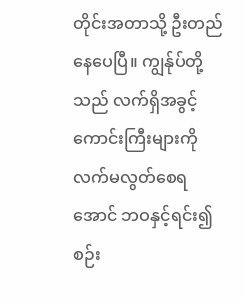တိုင်းအတာသို့ ဦးတည်နေပေပြီ။ ကျွန်ုပ်တို့သည် လက်ရှိအခွင့်ကောင်းကြီးများကို လက်မလွတ်စေရအောင် ဘဝနှင့်ရင်း၍ စဉ်း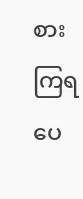စားကြရပေ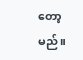တော့မည်။